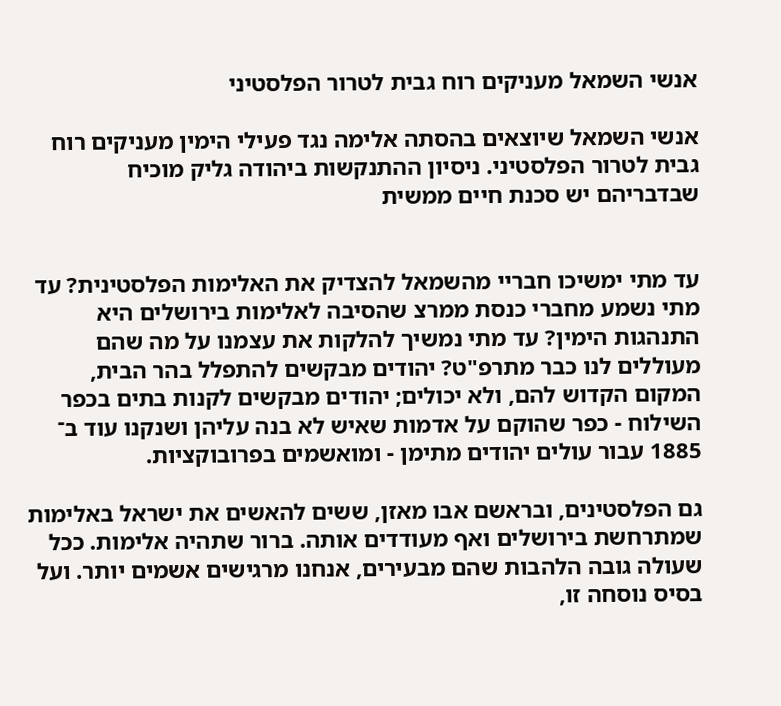אנשי השמאל מעניקים רוח גבית לטרור הפלסטיני

אנשי השמאל שיוצאים בהסתה אלימה נגד פעילי הימין מעניקים רוח גבית לטרור הפלסטיני. ניסיון ההתנקשות ביהודה גליק מוכיח שבדבריהם יש סכנת חיים ממשית


עד מתי ימשיכו חבריי מהשמאל להצדיק את האלימות הפלסטינית? עד מתי נשמע מחברי כנסת ממרצ שהסיבה לאלימות בירושלים היא התנהגות הימין? עד מתי נמשיך להלקות את עצמנו על מה שהם מעוללים לנו כבר מתרפ"ט? יהודים מבקשים להתפלל בהר הבית, המקום הקדוש להם, ולא יכולים; יהודים מבקשים לקנות בתים בכפר השילוח - כפר שהוקם על אדמות שאיש לא בנה עליהן ושנקנו עוד ב־ 1885 עבור עולים יהודים מתימן - ומואשמים בפרובוקציות.

גם הפלסטינים, ובראשם אבו מאזן, ששים להאשים את ישראל באלימות שמתרחשת בירושלים ואף מעודדים אותה. ברור שתהיה אלימות. ככל שעולה גובה הלהבות שהם מבעירים, אנחנו מרגישים אשמים יותר. ועל בסיס נוסחה זו,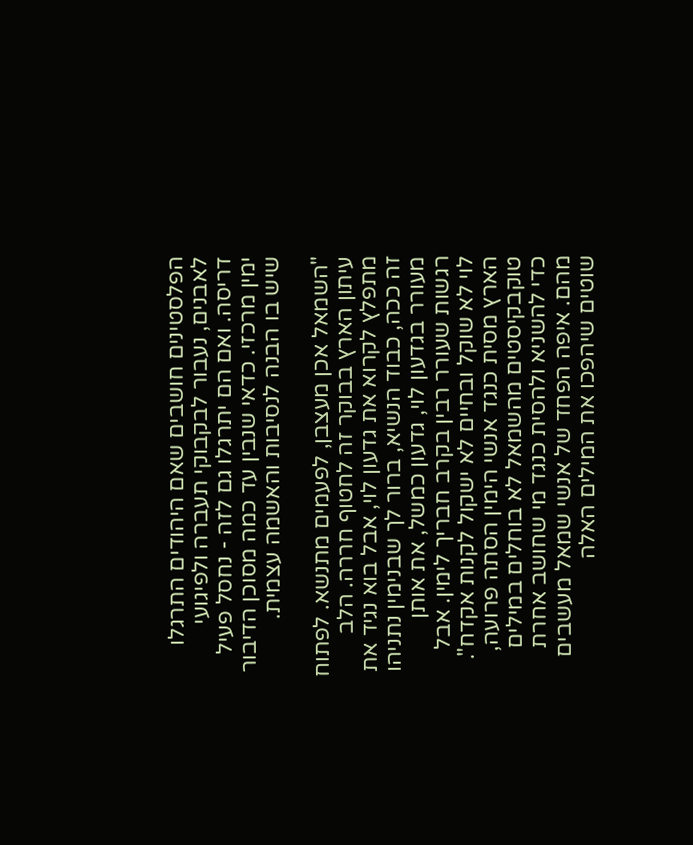הפלסטינים חושבים שאם היהודים התרגלו לאבנים, נעבור לבקבוקי תעברה ולפיגועי דריסה. ואם הם יתרגלו גם לזה - נחסל פעיל ימין מרכזי. כדאי שנבין עד כמה מסוכן הדיבור שיש בו הבנה לנסיבות והאשמה עצמית.

"השמאל אכן מעצבן, לפעמים מתנשא. לפתוח עיתון הארץ בבוקר זה לחטוף חררה. הלב מתפלץ לקרוא את גדעון לוי, אבל בוא נגיד את זה ככה, כבוד הנשיא, ברור לך שבנימין נתניהו מעורר בגדעון לוי, גדעון כמשל, את אותן רגשות שעורר רבין בקרב חבריך לימין. אבל לוי לא שוקל ובחיים לא ישקול לקנות אקדח". הארץ מסית כנגד אנשי הימין הסתה פרועה, טוקבקיסטים מהשמאל לא בוחלים במילים כדי להשניא ולהסית כנגד מי שחושב אחרת מהם. איפה הפחד של אנשי שמאל מעשבים שוטים שיהפכו את המילים האלה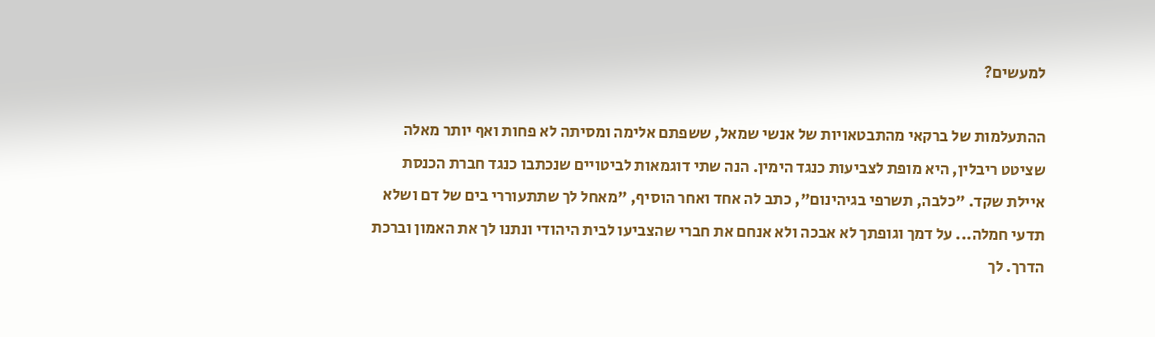למעשים?

ההתעלמות של ברקאי מהתבטאויות של אנשי שמאל, ששפתם אלימה ומסיתה לא פחות ואף יותר מאלה שציטט ריבלין, היא מופת לצביעות כנגד הימין. הנה שתי דוגמאות לביטויים שנכתבו כנגד חברת הכנסת איילת שקד. "כלבה, תשרפי בגיהינום", כתב לה אחד ואחר הוסיף, "מאחל לך שתתעוררי בים של דם ושלא תדעי חמלה... על דמך וגופתך לא אבכה ולא אנחם את חברי שהצביעו לבית היהודי ונתנו לך את האמון וברכת הדרך. לך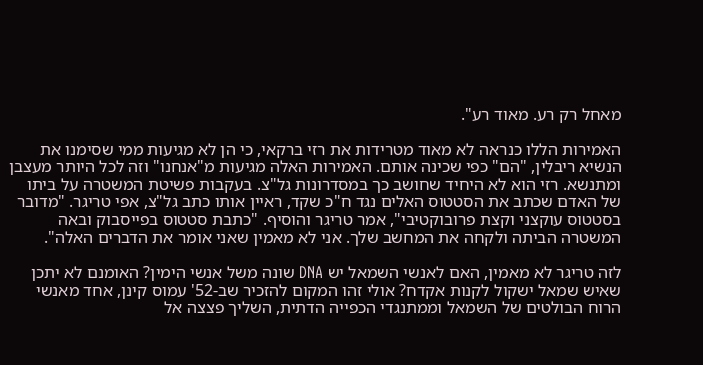מאחל רק רע. מאוד רע".

האמירות הללו כנראה לא מאוד מטרידות את רזי ברקאי, כי הן לא מגיעות ממי שסימנו את הנשיא ריבלין, "הם" כפי שכינה אותם. האמירות האלה מגיעות מ"אנחנו" וזה לכל היותר מעצבן ומתנשא. רזי הוא לא היחיד שחושב כך במסדרונות גל"צ. בעקבות פשיטת המשטרה על ביתו של האדם שכתב את הסטטוס האלים נגד ח"כ שקד, ראיין אותו כתב גל"צ, אפי טריגר. "מדובר בסטטוס עוקצני וקצת פרובוקטיבי", אמר טריגר והוסיף. "כתבת סטטוס בפייסבוק ובאה המשטרה הביתה ולקחה את המחשב שלך. אני לא מאמין שאני אומר את הדברים האלה".

לזה טריגר לא מאמין, האם לאנשי השמאל יש DNA שונה משל אנשי הימין? האומנם לא יתכן שאיש שמאל ישקול לקנות אקדח? אולי זהו המקום להזכיר שב-52' עמוס קינן, אחד מאנשי הרוח הבולטים של השמאל וממתנגדי הכפייה הדתית, השליך פצצה אל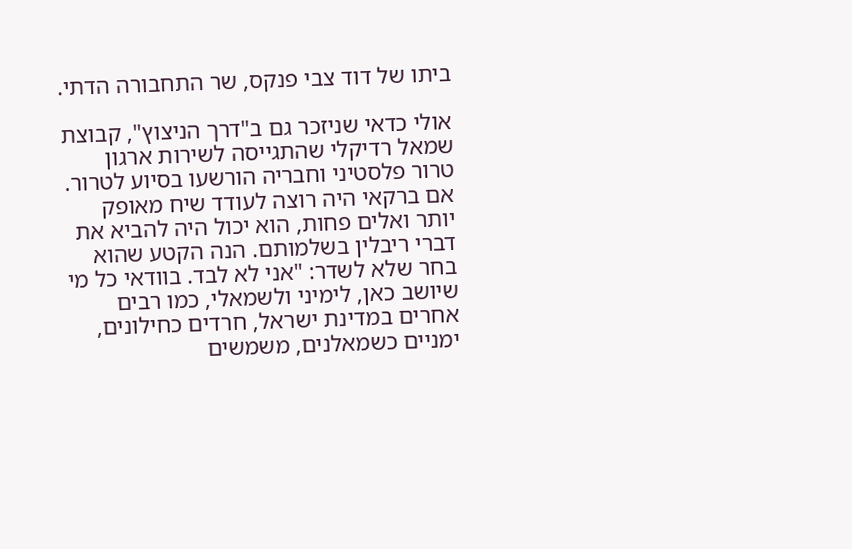ביתו של דוד צבי פנקס, שר התחבורה הדתי.

אולי כדאי שניזכר גם ב"דרך הניצוץ", קבוצת שמאל רדיקלי שהתגייסה לשירות ארגון טרור פלסטיני וחבריה הורשעו בסיוע לטרור. אם ברקאי היה רוצה לעודד שיח מאופק יותר ואלים פחות, הוא יכול היה להביא את דברי ריבלין בשלמותם. הנה הקטע שהוא בחר שלא לשדר: "אני לא לבד. בוודאי כל מי שיושב כאן, לימיני ולשמאלי, כמו רבים אחרים במדינת ישראל, חרדים כחילונים, ימניים כשמאלנים, משמשים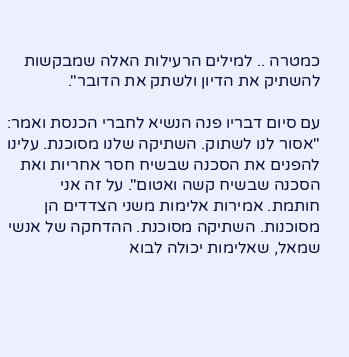כמטרה .. למילים הרעילות האלה שמבקשות להשתיק את הדיון ולשתק את הדובר".

עם סיום דבריו פנה הנשיא לחברי הכנסת ואמר: "אסור לנו לשתוק. השתיקה שלנו מסוכנת. עלינו להפנים את הסכנה שבשיח חסר אחריות ואת הסכנה שבשיח קשה ואטום". על זה אני חותמת. אמירות אלימות משני הצדדים הן מסוכנות. השתיקה מסוכנת. ההדחקה של אנשי שמאל, שאלימות יכולה לבוא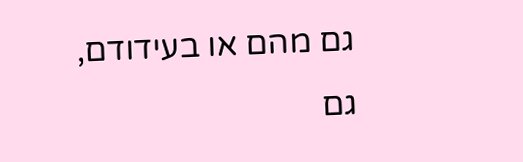גם מהם או בעידודם, גם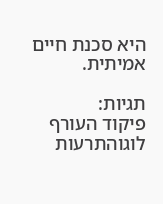היא סכנת חיים אמיתית.

תגיות:
פיקוד העורף לוגוהתרעות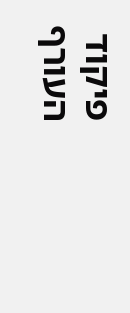פיקוד העורף